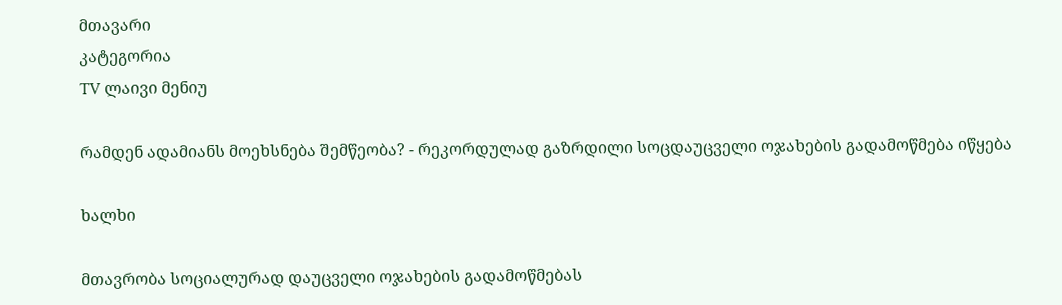მთავარი
კატეგორია
TV ლაივი მენიუ

რამდენ ადამიანს მოეხსნება შემწეობა? - რეკორდულად გაზრდილი სოცდაუცველი ოჯახების გადამოწმება იწყება

ხალხი

მთავრობა სოციალურად დაუცველი ოჯახების გადამოწმებას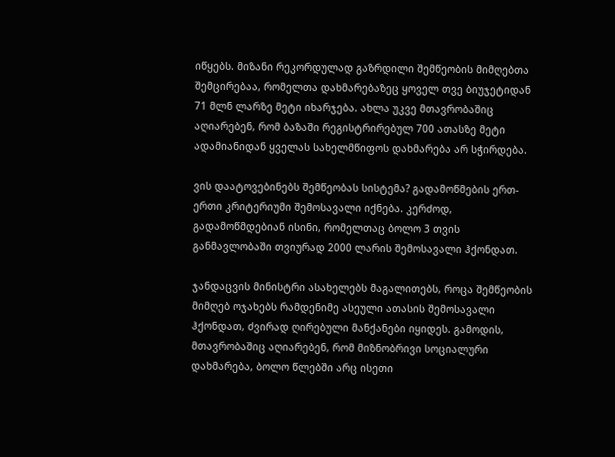იწყებს. მიზანი რეკორდულად გაზრდილი შემწეობის მიმღებთა შემცირებაა, რომელთა დახმარებაზეც ყოველ თვე ბიუჯეტიდან 71 მლნ ლარზე მეტი იხარჯება. ახლა უკვე მთავრობაშიც აღიარებენ, რომ ბაზაში რეგისტრირებულ 700 ათასზე მეტი ადამიანიდან ყველას სახელმწიფოს დახმარება არ სჭირდება.

ვის დაატოვებინებს შემწეობას სისტემა? გადამოწმების ერთ-ერთი კრიტერიუმი შემოსავალი იქნება. კერძოდ, გადამოწმდებიან ისინი, რომელთაც ბოლო 3 თვის განმავლობაში თვიურად 2000 ლარის შემოსავალი ჰქონდათ.

ჯანდაცვის მინისტრი ასახელებს მაგალითებს, როცა შემწეობის მიმღებ ოჯახებს რამდენიმე ასეული ათასის შემოსავალი ჰქონდათ, ძვირად ღირებული მანქანები იყიდეს. გამოდის, მთავრობაშიც აღიარებენ, რომ მიზნობრივი სოციალური დახმარება, ბოლო წლებში არც ისეთი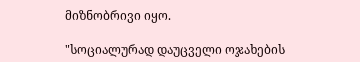მიზნობრივი იყო.

"სოციალურად დაუცველი ოჯახების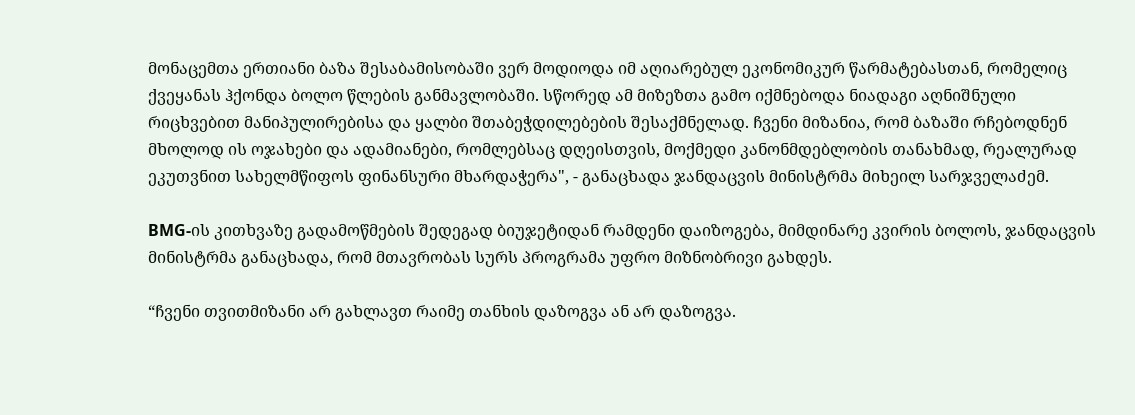მონაცემთა ერთიანი ბაზა შესაბამისობაში ვერ მოდიოდა იმ აღიარებულ ეკონომიკურ წარმატებასთან, რომელიც ქვეყანას ჰქონდა ბოლო წლების განმავლობაში. სწორედ ამ მიზეზთა გამო იქმნებოდა ნიადაგი აღნიშნული რიცხვებით მანიპულირებისა და ყალბი შთაბეჭდილებების შესაქმნელად. ჩვენი მიზანია, რომ ბაზაში რჩებოდნენ მხოლოდ ის ოჯახები და ადამიანები, რომლებსაც დღეისთვის, მოქმედი კანონმდებლობის თანახმად, რეალურად ეკუთვნით სახელმწიფოს ფინანსური მხარდაჭერა", - განაცხადა ჯანდაცვის მინისტრმა მიხეილ სარჯველაძემ.

BMG-ის კითხვაზე გადამოწმების შედეგად ბიუჯეტიდან რამდენი დაიზოგება, მიმდინარე კვირის ბოლოს, ჯანდაცვის მინისტრმა განაცხადა, რომ მთავრობას სურს პროგრამა უფრო მიზნობრივი გახდეს.

“ჩვენი თვითმიზანი არ გახლავთ რაიმე თანხის დაზოგვა ან არ დაზოგვა.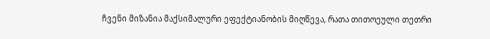ჩვენი მიზანია მაქსიმალური ეფექტიანობის მიღწევა, რათა თითოეული თეთრი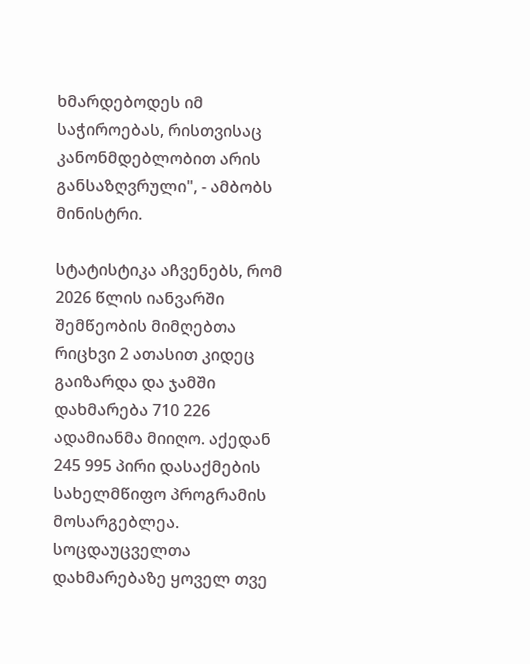ხმარდებოდეს იმ საჭიროებას, რისთვისაც კანონმდებლობით არის განსაზღვრული", - ამბობს მინისტრი.

სტატისტიკა აჩვენებს, რომ 2026 წლის იანვარში შემწეობის მიმღებთა რიცხვი 2 ათასით კიდეც გაიზარდა და ჯამში დახმარება 710 226 ადამიანმა მიიღო. აქედან 245 995 პირი დასაქმების სახელმწიფო პროგრამის მოსარგებლეა. სოცდაუცველთა დახმარებაზე ყოველ თვე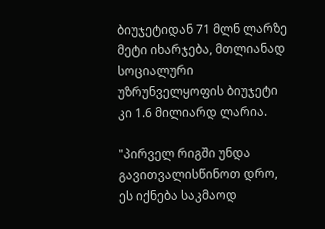ბიუჯეტიდან 71 მლნ ლარზე მეტი იხარჯება, მთლიანად სოციალური უზრუნველყოფის ბიუჯეტი კი 1.6 მილიარდ ლარია.

"პირველ რიგში უნდა გავითვალისწინოთ დრო, ეს იქნება საკმაოდ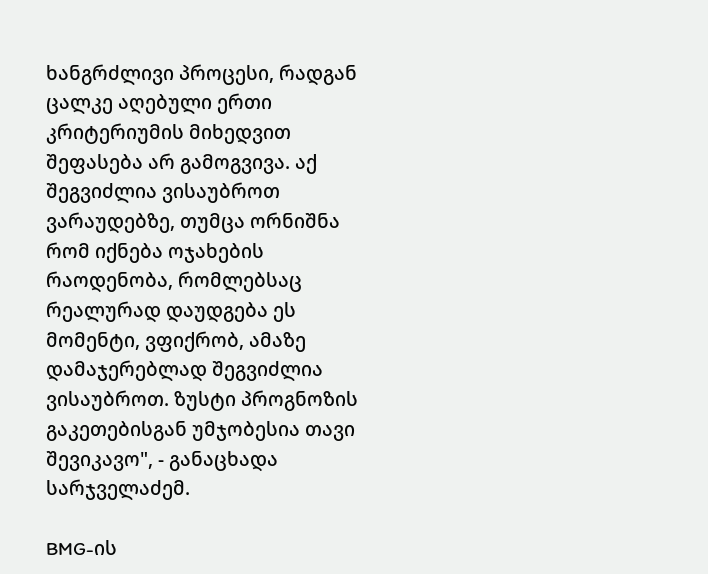ხანგრძლივი პროცესი, რადგან ცალკე აღებული ერთი კრიტერიუმის მიხედვით შეფასება არ გამოგვივა. აქ შეგვიძლია ვისაუბროთ ვარაუდებზე, თუმცა ორნიშნა რომ იქნება ოჯახების რაოდენობა, რომლებსაც რეალურად დაუდგება ეს მომენტი, ვფიქრობ, ამაზე დამაჯერებლად შეგვიძლია ვისაუბროთ. ზუსტი პროგნოზის გაკეთებისგან უმჯობესია თავი შევიკავო", - განაცხადა სარჯველაძემ.

BMG-ის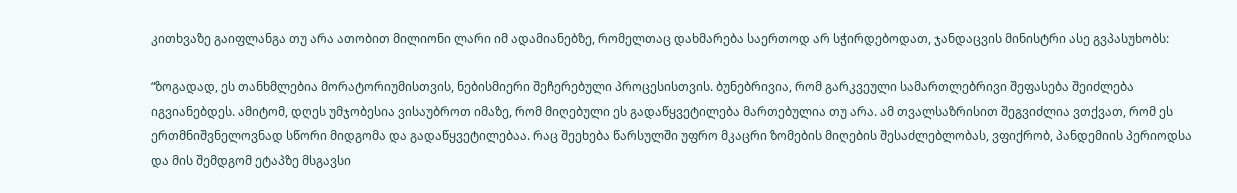კითხვაზე გაიფლანგა თუ არა ათობით მილიონი ლარი იმ ადამიანებზე, რომელთაც დახმარება საერთოდ არ სჭირდებოდათ, ჯანდაცვის მინისტრი ასე გვპასუხობს:

“ზოგადად, ეს თანხმლებია მორატორიუმისთვის, ნებისმიერი შეჩერებული პროცესისთვის. ბუნებრივია, რომ გარკვეული სამართლებრივი შეფასება შეიძლება იგვიანებდეს. ამიტომ, დღეს უმჯობესია ვისაუბროთ იმაზე, რომ მიღებული ეს გადაწყვეტილება მართებულია თუ არა. ამ თვალსაზრისით შეგვიძლია ვთქვათ, რომ ეს ერთმნიშვნელოვნად სწორი მიდგომა და გადაწყვეტილებაა. რაც შეეხება წარსულში უფრო მკაცრი ზომების მიღების შესაძლებლობას, ვფიქრობ, პანდემიის პერიოდსა და მის შემდგომ ეტაპზე მსგავსი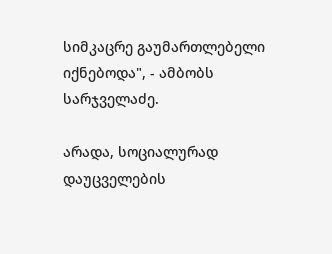სიმკაცრე გაუმართლებელი იქნებოდა", - ამბობს სარჯველაძე.

არადა, სოციალურად დაუცველების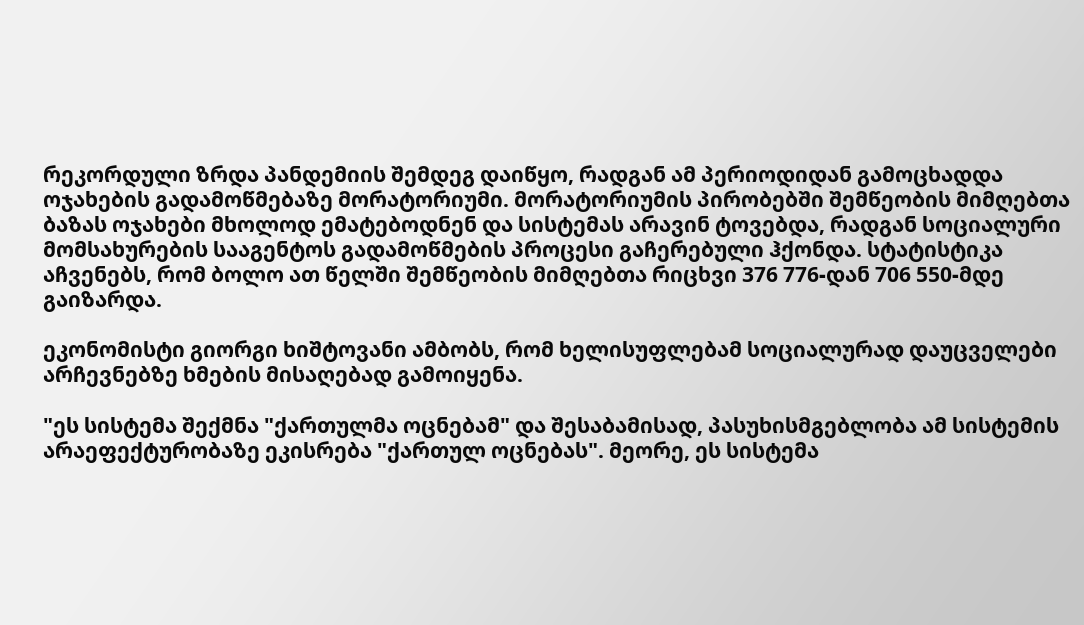რეკორდული ზრდა პანდემიის შემდეგ დაიწყო, რადგან ამ პერიოდიდან გამოცხადდა ოჯახების გადამოწმებაზე მორატორიუმი. მორატორიუმის პირობებში შემწეობის მიმღებთა ბაზას ოჯახები მხოლოდ ემატებოდნენ და სისტემას არავინ ტოვებდა, რადგან სოციალური მომსახურების სააგენტოს გადამოწმების პროცესი გაჩერებული ჰქონდა. სტატისტიკა აჩვენებს, რომ ბოლო ათ წელში შემწეობის მიმღებთა რიცხვი 376 776-დან 706 550-მდე გაიზარდა.

ეკონომისტი გიორგი ხიშტოვანი ამბობს, რომ ხელისუფლებამ სოციალურად დაუცველები არჩევნებზე ხმების მისაღებად გამოიყენა.

"ეს სისტემა შექმნა "ქართულმა ოცნებამ" და შესაბამისად, პასუხისმგებლობა ამ სისტემის არაეფექტურობაზე ეკისრება "ქართულ ოცნებას". მეორე, ეს სისტემა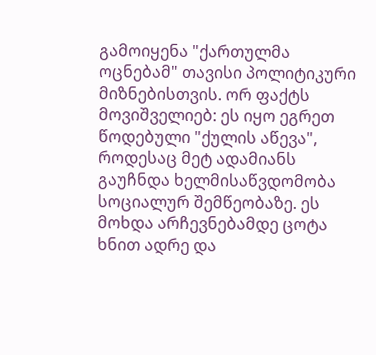გამოიყენა "ქართულმა ოცნებამ" თავისი პოლიტიკური მიზნებისთვის. ორ ფაქტს მოვიშველიებ: ეს იყო ეგრეთ წოდებული "ქულის აწევა", როდესაც მეტ ადამიანს გაუჩნდა ხელმისაწვდომობა სოციალურ შემწეობაზე. ეს მოხდა არჩევნებამდე ცოტა ხნით ადრე და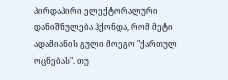პირდაპირი ელექტორალური დანიშნულება ჰქონდა, რომ მეტი ადამიანის გული მოეგო "ქართულ ოცნებას". თუ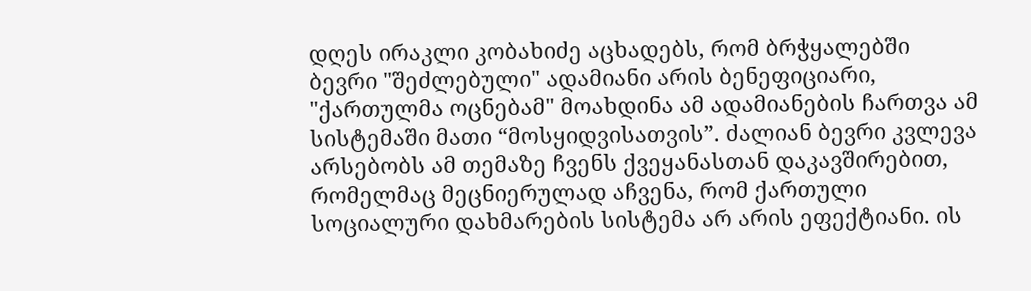დღეს ირაკლი კობახიძე აცხადებს, რომ ბრჭყალებში ბევრი "შეძლებული" ადამიანი არის ბენეფიციარი, "ქართულმა ოცნებამ" მოახდინა ამ ადამიანების ჩართვა ამ სისტემაში მათი “მოსყიდვისათვის”. ძალიან ბევრი კვლევა არსებობს ამ თემაზე ჩვენს ქვეყანასთან დაკავშირებით, რომელმაც მეცნიერულად აჩვენა, რომ ქართული სოციალური დახმარების სისტემა არ არის ეფექტიანი. ის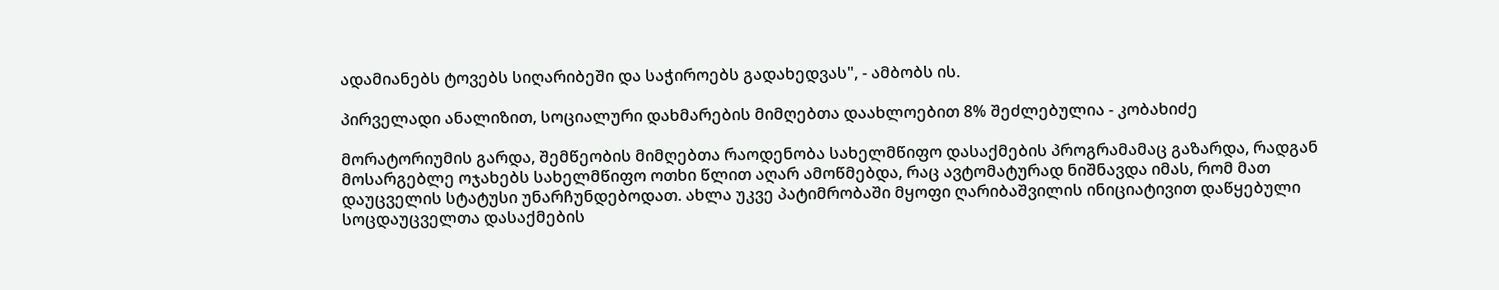ადამიანებს ტოვებს სიღარიბეში და საჭიროებს გადახედვას", - ამბობს ის.

პირველადი ანალიზით, სოციალური დახმარების მიმღებთა დაახლოებით 8% შეძლებულია - კობახიძე

მორატორიუმის გარდა, შემწეობის მიმღებთა რაოდენობა სახელმწიფო დასაქმების პროგრამამაც გაზარდა, რადგან მოსარგებლე ოჯახებს სახელმწიფო ოთხი წლით აღარ ამოწმებდა, რაც ავტომატურად ნიშნავდა იმას, რომ მათ დაუცველის სტატუსი უნარჩუნდებოდათ. ახლა უკვე პატიმრობაში მყოფი ღარიბაშვილის ინიციატივით დაწყებული სოცდაუცველთა დასაქმების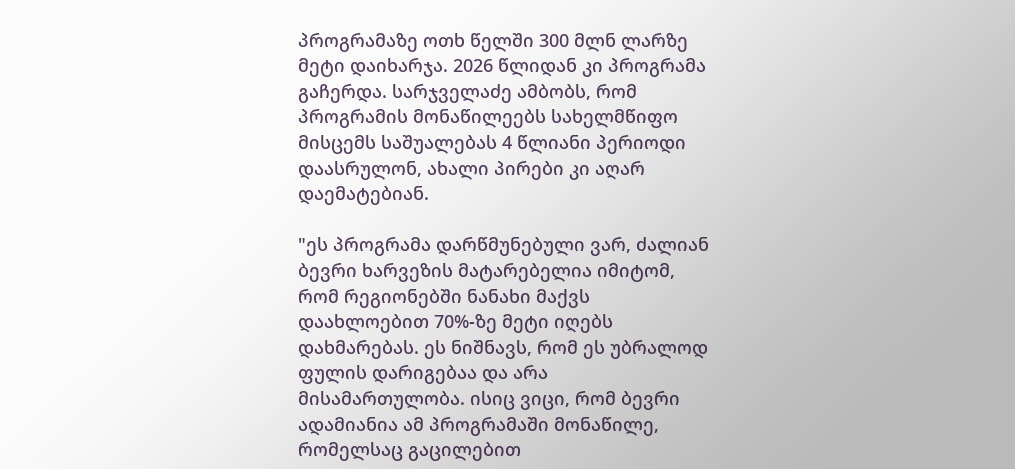პროგრამაზე ოთხ წელში 300 მლნ ლარზე მეტი დაიხარჯა. 2026 წლიდან კი პროგრამა გაჩერდა. სარჯველაძე ამბობს, რომ პროგრამის მონაწილეებს სახელმწიფო მისცემს საშუალებას 4 წლიანი პერიოდი დაასრულონ, ახალი პირები კი აღარ დაემატებიან.

"ეს პროგრამა დარწმუნებული ვარ, ძალიან ბევრი ხარვეზის მატარებელია იმიტომ, რომ რეგიონებში ნანახი მაქვს დაახლოებით 70%-ზე მეტი იღებს დახმარებას. ეს ნიშნავს, რომ ეს უბრალოდ ფულის დარიგებაა და არა მისამართულობა. ისიც ვიცი, რომ ბევრი ადამიანია ამ პროგრამაში მონაწილე, რომელსაც გაცილებით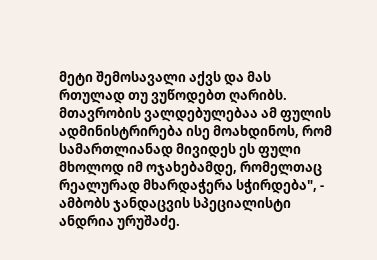მეტი შემოსავალი აქვს და მას რთულად თუ ვუწოდებთ ღარიბს. მთავრობის ვალდებულებაა ამ ფულის ადმინისტრირება ისე მოახდინოს, რომ სამართლიანად მივიდეს ეს ფული მხოლოდ იმ ოჯახებამდე, რომელთაც რეალურად მხარდაჭერა სჭირდება", - ამბობს ჯანდაცვის სპეციალისტი ანდრია ურუშაძე.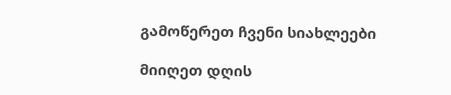გამოწერეთ ჩვენი სიახლეები

მიიღეთ დღის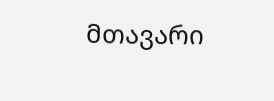მთავარი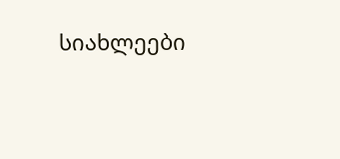სიახლეები